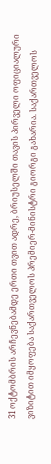31 ოქტომბრის არჩევნებამდე ერთი თვით ადრე, ბრიუსელში თავის პირველი ოფიციალური ვიზიტით იმყოფება საქართველოს პრემიერ-მინისტრი გიორგი გახარია. საქართველოს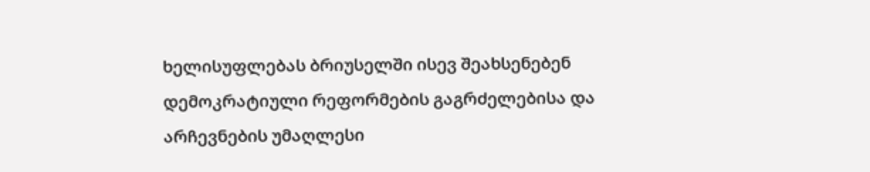ხელისუფლებას ბრიუსელში ისევ შეახსენებენ დემოკრატიული რეფორმების გაგრძელებისა და არჩევნების უმაღლესი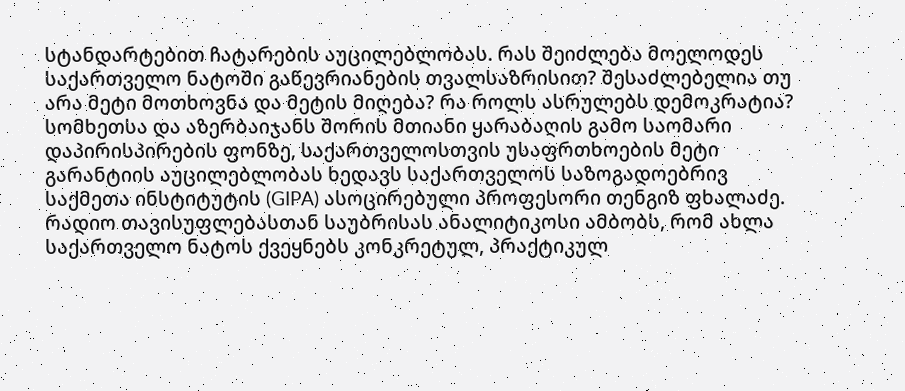სტანდარტებით ჩატარების აუცილებლობას. რას შეიძლება მოელოდეს საქართველო ნატოში გაწევრიანების თვალსაზრისით? შესაძლებელია თუ არა მეტი მოთხოვნა და მეტის მიღება? რა როლს ასრულებს დემოკრატია?
სომხეთსა და აზერბაიჯანს შორის მთიანი ყარაბაღის გამო საომარი დაპირისპირების ფონზე, საქართველოსთვის უსაფრთხოების მეტი გარანტიის აუცილებლობას ხედავს საქართველოს საზოგადოებრივ საქმეთა ინსტიტუტის (GIPA) ასოცირებული პროფესორი თენგიზ ფხალაძე. რადიო თავისუფლებასთან საუბრისას ანალიტიკოსი ამბობს, რომ ახლა საქართველო ნატოს ქვეყნებს კონკრეტულ, პრაქტიკულ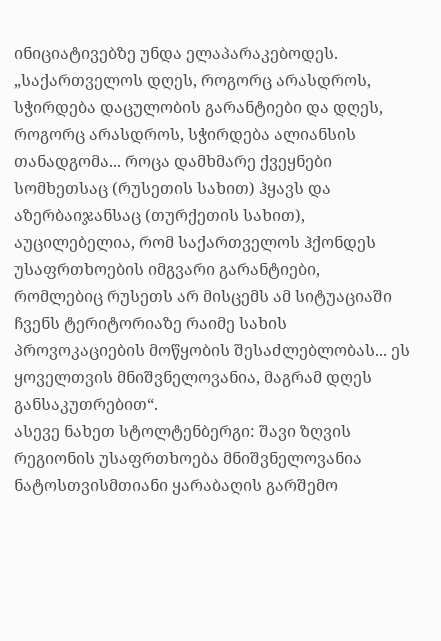ინიციატივებზე უნდა ელაპარაკებოდეს.
„საქართველოს დღეს, როგორც არასდროს, სჭირდება დაცულობის გარანტიები და დღეს, როგორც არასდროს, სჭირდება ალიანსის თანადგომა... როცა დამხმარე ქვეყნები სომხეთსაც (რუსეთის სახით) ჰყავს და აზერბაიჯანსაც (თურქეთის სახით), აუცილებელია, რომ საქართველოს ჰქონდეს უსაფრთხოების იმგვარი გარანტიები, რომლებიც რუსეთს არ მისცემს ამ სიტუაციაში ჩვენს ტერიტორიაზე რაიმე სახის პროვოკაციების მოწყობის შესაძლებლობას... ეს ყოველთვის მნიშვნელოვანია, მაგრამ დღეს განსაკუთრებით“.
ასევე ნახეთ სტოლტენბერგი: შავი ზღვის რეგიონის უსაფრთხოება მნიშვნელოვანია ნატოსთვისმთიანი ყარაბაღის გარშემო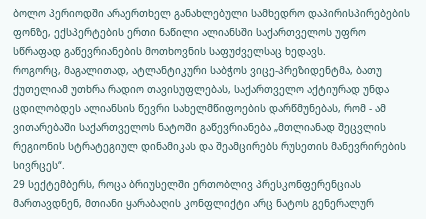ბოლო პერიოდში არაერთხელ განახლებული სამხედრო დაპირისპირებების ფონზე, ექსპერტების ერთი ნაწილი ალიანსში საქართველოს უფრო სწრაფად გაწევრიანების მოთხოვნის საფუძველსაც ხედავს.
როგორც, მაგალითად, ატლანტიკური საბჭოს ვიცე-პრეზიდენტმა, ბათუ ქუთელიამ უთხრა რადიო თავისუფლებას, საქართველო აქტიურად უნდა ცდილობდეს ალიანსის წევრი სახელმწიფოების დარწმუნებას, რომ - ამ ვითარებაში საქართველოს ნატოში გაწევრიანება „მთლიანად შეცვლის რეგიონის სტრატეგიულ დინამიკას და შეამცირებს რუსეთის მანევრირების სივრცეს“.
29 სექტემბერს, როცა ბრიუსელში ერთობლივ პრესკონფერენციას მართავდნენ, მთიანი ყარაბაღის კონფლიქტი არც ნატოს გენერალურ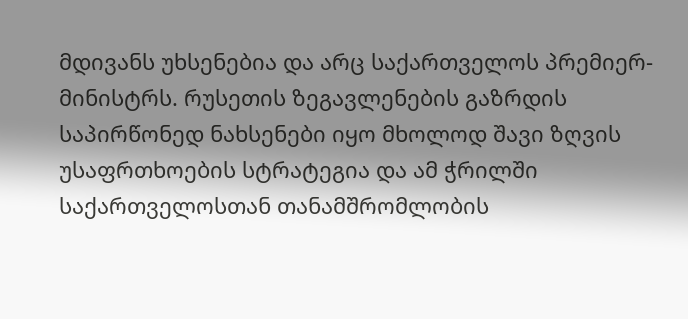მდივანს უხსენებია და არც საქართველოს პრემიერ-მინისტრს. რუსეთის ზეგავლენების გაზრდის საპირწონედ ნახსენები იყო მხოლოდ შავი ზღვის უსაფრთხოების სტრატეგია და ამ ჭრილში საქართველოსთან თანამშრომლობის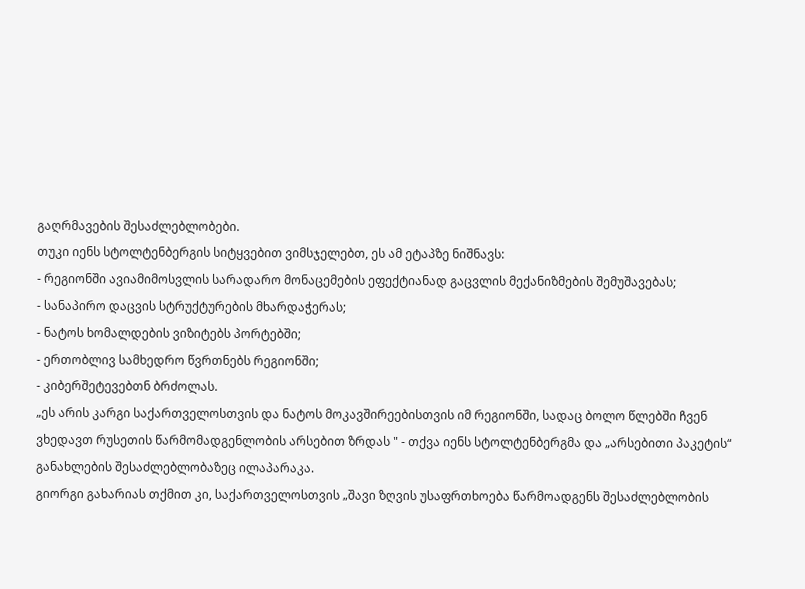გაღრმავების შესაძლებლობები.
თუკი იენს სტოლტენბერგის სიტყვებით ვიმსჯელებთ, ეს ამ ეტაპზე ნიშნავს:
- რეგიონში ავიამიმოსვლის სარადარო მონაცემების ეფექტიანად გაცვლის მექანიზმების შემუშავებას;
- სანაპირო დაცვის სტრუქტურების მხარდაჭერას;
- ნატოს ხომალდების ვიზიტებს პორტებში;
- ერთობლივ სამხედრო წვრთნებს რეგიონში;
- კიბერშეტევებთნ ბრძოლას.
„ეს არის კარგი საქართველოსთვის და ნატოს მოკავშირეებისთვის იმ რეგიონში, სადაც ბოლო წლებში ჩვენ ვხედავთ რუსეთის წარმომადგენლობის არსებით ზრდას " - თქვა იენს სტოლტენბერგმა და „არსებითი პაკეტის“ განახლების შესაძლებლობაზეც ილაპარაკა.
გიორგი გახარიას თქმით კი, საქართველოსთვის „შავი ზღვის უსაფრთხოება წარმოადგენს შესაძლებლობის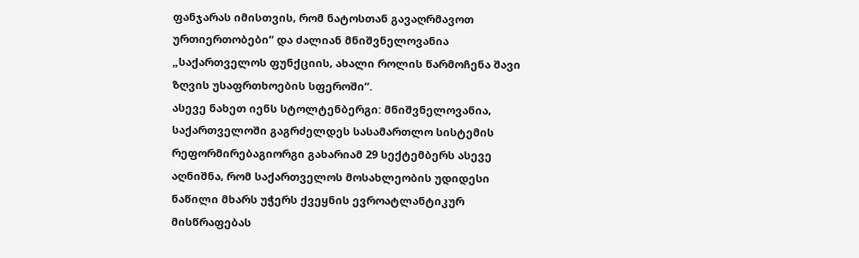ფანჯარას იმისთვის, რომ ნატოსთან გავაღრმავოთ ურთიერთობები“ და ძალიან მნიშვნელოვანია „საქართველოს ფუნქციის, ახალი როლის წარმოჩენა შავი ზღვის უსაფრთხოების სფეროში“.
ასევე ნახეთ იენს სტოლტენბერგი: მნიშვნელოვანია, საქართველოში გაგრძელდეს სასამართლო სისტემის რეფორმირებაგიორგი გახარიამ 29 სექტემბერს ასევე აღნიშნა, რომ საქართველოს მოსახლეობის უდიდესი ნაწილი მხარს უჭერს ქვეყნის ევროატლანტიკურ მისწრაფებას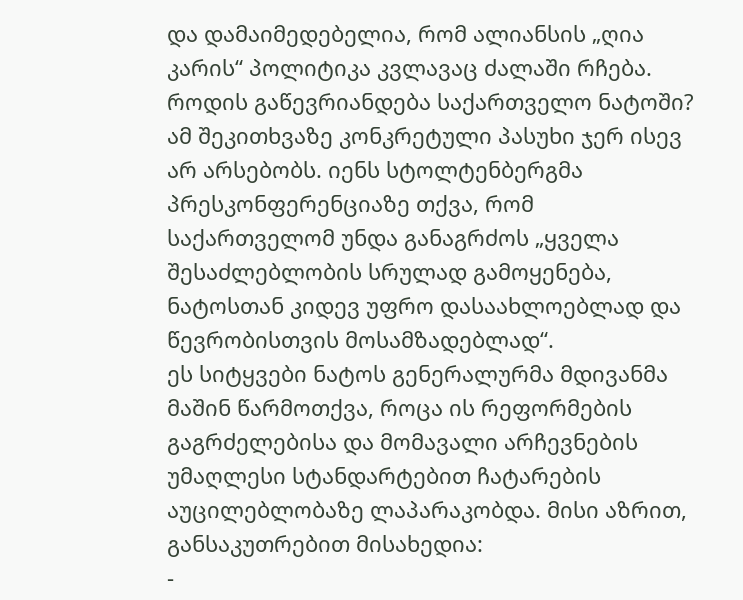და დამაიმედებელია, რომ ალიანსის „ღია კარის“ პოლიტიკა კვლავაც ძალაში რჩება.
როდის გაწევრიანდება საქართველო ნატოში?
ამ შეკითხვაზე კონკრეტული პასუხი ჯერ ისევ არ არსებობს. იენს სტოლტენბერგმა პრესკონფერენციაზე თქვა, რომ საქართველომ უნდა განაგრძოს „ყველა შესაძლებლობის სრულად გამოყენება, ნატოსთან კიდევ უფრო დასაახლოებლად და წევრობისთვის მოსამზადებლად“.
ეს სიტყვები ნატოს გენერალურმა მდივანმა მაშინ წარმოთქვა, როცა ის რეფორმების გაგრძელებისა და მომავალი არჩევნების უმაღლესი სტანდარტებით ჩატარების აუცილებლობაზე ლაპარაკობდა. მისი აზრით, განსაკუთრებით მისახედია:
-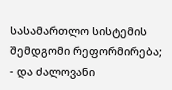სასამართლო სისტემის შემდგომი რეფორმირება;
- და ძალოვანი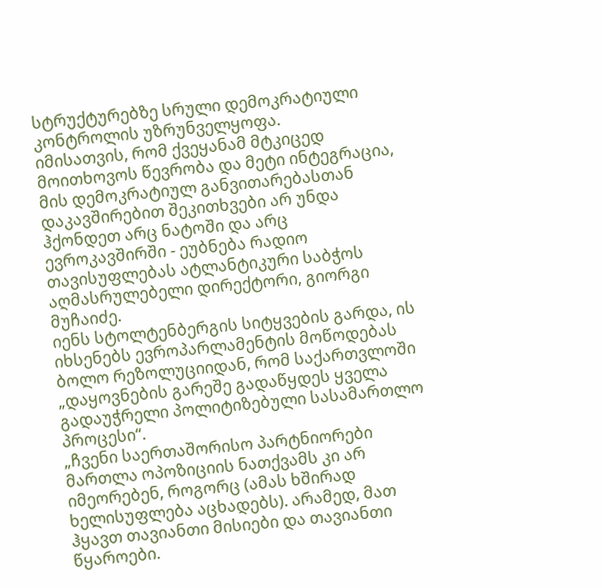სტრუქტურებზე სრული დემოკრატიული კონტროლის უზრუნველყოფა.
იმისათვის, რომ ქვეყანამ მტკიცედ მოითხოვოს წევრობა და მეტი ინტეგრაცია, მის დემოკრატიულ განვითარებასთან დაკავშირებით შეკითხვები არ უნდა ჰქონდეთ არც ნატოში და არც ევროკავშირში - ეუბნება რადიო თავისუფლებას ატლანტიკური საბჭოს აღმასრულებელი დირექტორი, გიორგი მუჩაიძე.
იენს სტოლტენბერგის სიტყვების გარდა, ის იხსენებს ევროპარლამენტის მოწოდებას ბოლო რეზოლუციიდან, რომ საქართვლოში „დაყოვნების გარეშე გადაწყდეს ყველა გადაუჭრელი პოლიტიზებული სასამართლო პროცესი“.
„ჩვენი საერთაშორისო პარტნიორები მართლა ოპოზიციის ნათქვამს კი არ იმეორებენ, როგორც (ამას ხშირად ხელისუფლება აცხადებს). არამედ, მათ ჰყავთ თავიანთი მისიები და თავიანთი წყაროები.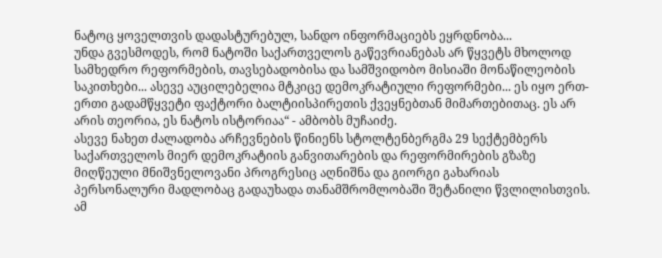ნატოც ყოველთვის დადასტურებულ, სანდო ინფორმაციებს ეყრდნობა...
უნდა გვესმოდეს, რომ ნატოში საქართველოს გაწევრიანებას არ წყვეტს მხოლოდ სამხედრო რეფორმების, თავსებადობისა და სამშვიდობო მისიაში მონაწილეობის საკითხები... ასევე აუცილებელია მტკიცე დემოკრატიული რეფორმები... ეს იყო ერთ-ერთი გადამწყვეტი ფაქტორი ბალტიისპირეთის ქვეყნებთან მიმართებითაც. ეს არ არის თეორია, ეს ნატოს ისტორიაა“ - ამბობს მუჩაიძე.
ასევე ნახეთ ძალადობა არჩევნების წინიენს სტოლტენბერგმა 29 სექტემბერს საქართველოს მიერ დემოკრატიის განვითარების და რეფორმირების გზაზე მიღწეული მნიშვნელოვანი პროგრესიც აღნიშნა და გიორგი გახარიას პერსონალური მადლობაც გადაუხადა თანამშრომლობაში შეტანილი წვლილისთვის.
ამ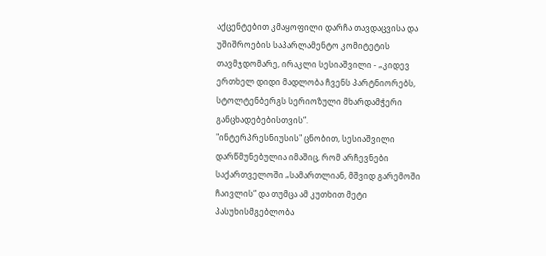აქცენტებით კმაყოფილი დარჩა თავდაცვისა და უშიშროების საპარლამენტო კომიტეტის თავმჯდომარე, ირაკლი სესიაშვილი - „კიდევ ერთხელ დიდი მადლობა ჩვენს პარტნიორებს, სტოლტენბერგს სერიოზული მხარდამჭერი განცხადებებისთვის“.
"ინტერპრესნიუსის" ცნობით, სესიაშვილი დარწმუნებულია იმაშიც, რომ არჩევნები საქართველოში „სამართლიან, მშვიდ გარემოში ჩაივლის“ და თუმცა ამ კუთხით მეტი პასუხისმგებლობა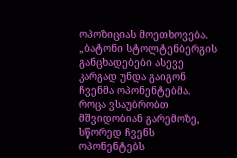ოპოზიციას მოეთხოვება.
„ბატონი სტოლტენბერგის განცხადებები ასევე კარგად უნდა გაიგონ ჩვენმა ოპონენტებმა. როცა ვსაუბრობთ მშვიდობიან გარემოზე, სწორედ ჩვენს ოპონენტებს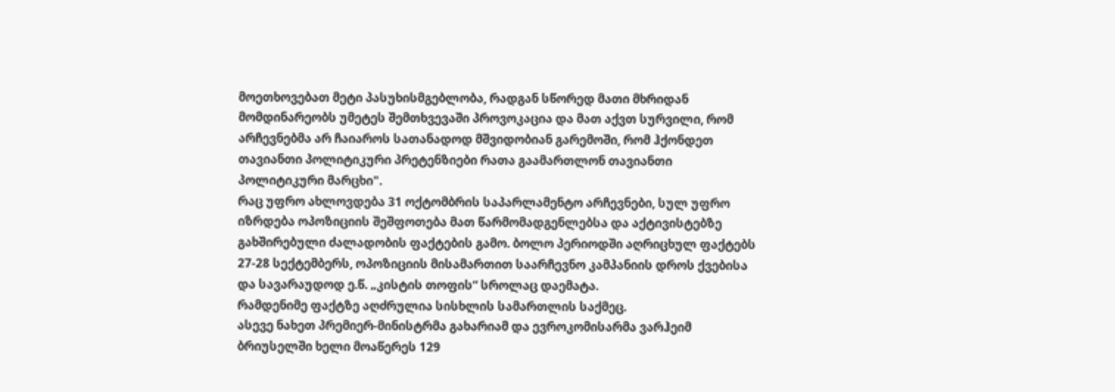მოეთხოვებათ მეტი პასუხისმგებლობა, რადგან სწორედ მათი მხრიდან მომდინარეობს უმეტეს შემთხვევაში პროვოკაცია და მათ აქვთ სურვილი, რომ არჩევნებმა არ ჩაიაროს სათანადოდ მშვიდობიან გარემოში, რომ ჰქონდეთ თავიანთი პოლიტიკური პრეტენზიები რათა გაამართლონ თავიანთი პოლიტიკური მარცხი".
რაც უფრო ახლოვდება 31 ოქტომბრის საპარლამენტო არჩევნები, სულ უფრო იზრდება ოპოზიციის შეშფოთება მათ წარმომადგენლებსა და აქტივისტებზე გახშირებული ძალადობის ფაქტების გამო. ბოლო პერიოდში აღრიცხულ ფაქტებს 27-28 სექტემბერს, ოპოზიციის მისამართით საარჩევნო კამპანიის დროს ქვებისა და სავარაუდოდ ე.წ. „კისტის თოფის“ სროლაც დაემატა.
რამდენიმე ფაქტზე აღძრულია სისხლის სამართლის საქმეც.
ასევე ნახეთ პრემიერ-მინისტრმა გახარიამ და ევროკომისარმა ვარჰეიმ ბრიუსელში ხელი მოაწერეს 129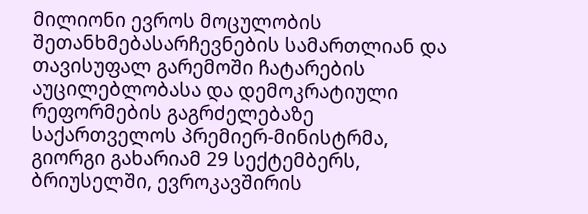მილიონი ევროს მოცულობის შეთანხმებასარჩევნების სამართლიან და თავისუფალ გარემოში ჩატარების აუცილებლობასა და დემოკრატიული რეფორმების გაგრძელებაზე საქართველოს პრემიერ-მინისტრმა, გიორგი გახარიამ 29 სექტემბერს, ბრიუსელში, ევროკავშირის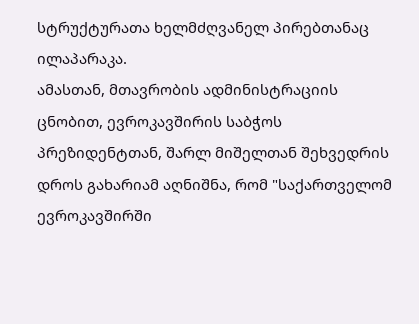სტრუქტურათა ხელმძღვანელ პირებთანაც ილაპარაკა.
ამასთან, მთავრობის ადმინისტრაციის ცნობით, ევროკავშირის საბჭოს პრეზიდენტთან, შარლ მიშელთან შეხვედრის დროს გახარიამ აღნიშნა, რომ "საქართველომ ევროკავშირში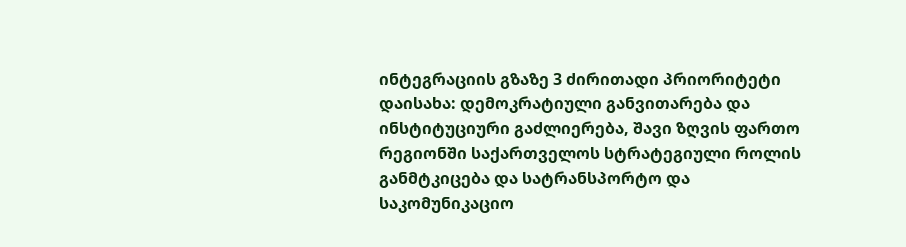ინტეგრაციის გზაზე 3 ძირითადი პრიორიტეტი დაისახა: დემოკრატიული განვითარება და ინსტიტუციური გაძლიერება, შავი ზღვის ფართო რეგიონში საქართველოს სტრატეგიული როლის განმტკიცება და სატრანსპორტო და საკომუნიკაციო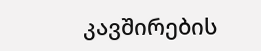კავშირების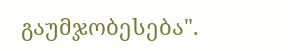გაუმჯობესება".